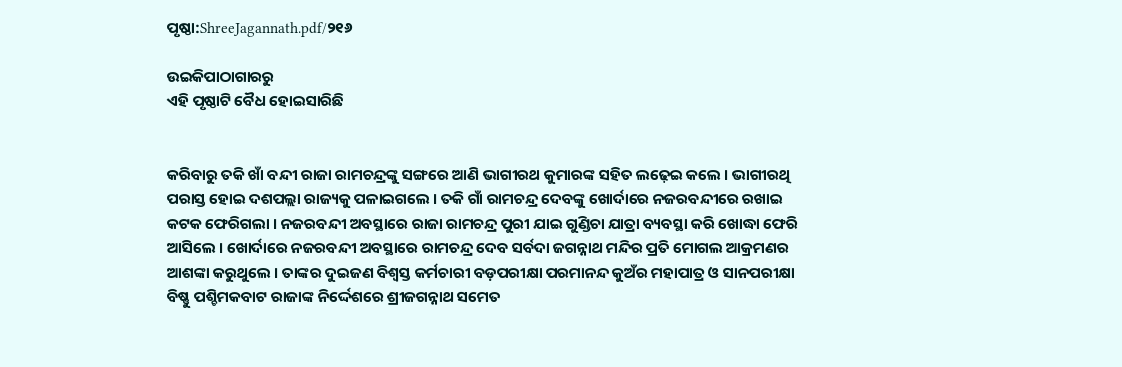ପୃଷ୍ଠା:ShreeJagannath.pdf/୨୧୬

ଉଇକିପାଠାଗାର‌ରୁ
ଏହି ପୃଷ୍ଠାଟି ବୈଧ ହୋଇସାରିଛି


କରିବାରୁ ତକି ଖାଁ ବନ୍ଦୀ ରାଜା ରାମଚନ୍ଦ୍ରଙ୍କୁ ସଙ୍ଗରେ ଆଣି ଭାଗୀରଥ କୁମାରଙ୍କ ସହିତ ଲଢ଼େଇ କଲେ । ଭାଗୀରଥି ପରାସ୍ତ ହୋଇ ଦଶପଲ୍ଲା ରାଜ୍ୟକୁ ପଳାଇଗଲେ । ତକି ଗାଁ ରାମଚନ୍ଦ୍ର ଦେବଙ୍କୁ ଖୋର୍ଦାରେ ନଜରବନ୍ଦୀରେ ରଖାଇ କଟକ ଫେରିଗଲା । ନଜରବନ୍ଦୀ ଅବସ୍ଥାରେ ରାଜା ରାମଚନ୍ଦ୍ର ପୁରୀ ଯାଇ ଗୁଣ୍ଡିଚା ଯାତ୍ରା ବ୍ୟବସ୍ଥା କରି ଖୋଦ୍ଧା ଫେରି ଆସିଲେ । ଖୋର୍ଦାରେ ନଜରବନ୍ଦୀ ଅବସ୍ଥାରେ ରାମଚନ୍ଦ୍ର ଦେବ ସର୍ବଦା ଜଗନ୍ନାଥ ମନ୍ଦିର ପ୍ରତି ମୋଗଲ ଆକ୍ରମଣର ଆଶଙ୍କା କରୁଥୁଲେ । ତାଙ୍କର ଦୁଇଜଣ ବିଶ୍ବସ୍ତ କର୍ମଚାରୀ ବଡ଼ପରୀକ୍ଷା ପରମାନନ୍ଦ କୁଅଁର ମହାପାତ୍ର ଓ ସାନପରୀକ୍ଷା ବିଷ୍ଣୁ ପଶ୍ଚିମକବାଟ ରାଜାଙ୍କ ନିର୍ଦ୍ଦେଶରେ ଶ୍ରୀଜଗନ୍ନାଥ ସମେତ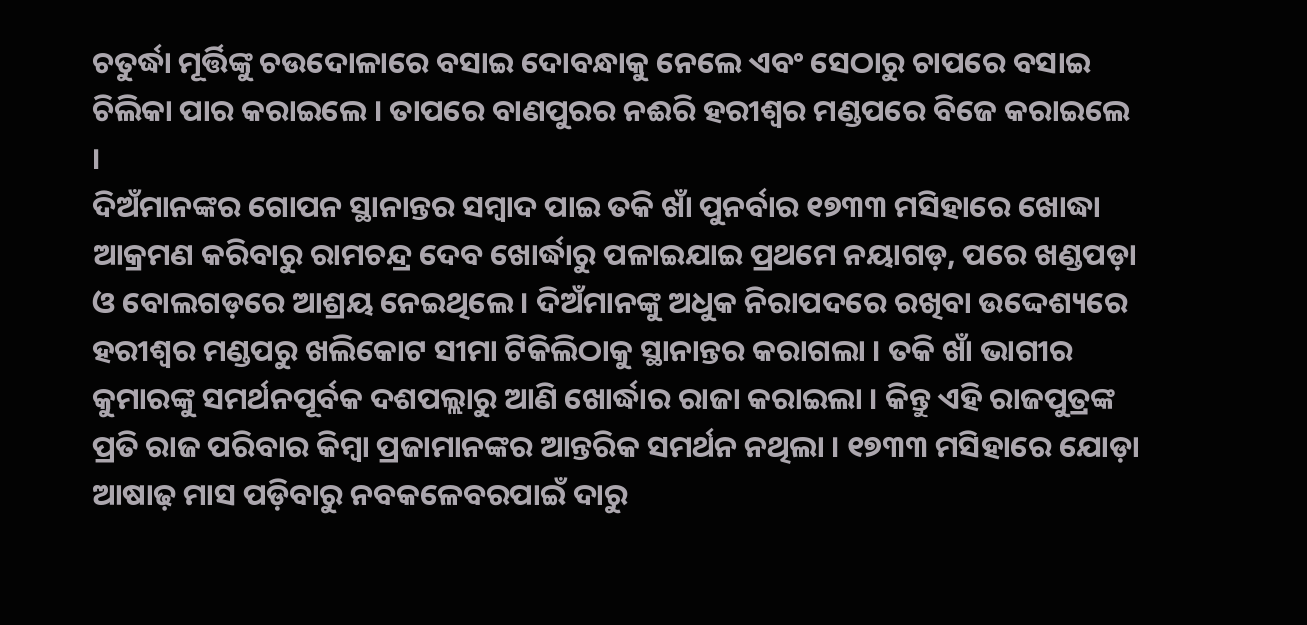ଚତୁର୍ଦ୍ଧା ମୂର୍ତ୍ତିଙ୍କୁ ଚଉଦୋଳାରେ ବସାଇ ଦୋବନ୍ଧାକୁ ନେଲେ ଏବଂ ସେଠାରୁ ଚାପରେ ବସାଇ ଚିଲିକା ପାର କରାଇଲେ । ତାପରେ ବାଣପୁରର ନଈରି ହରୀଶ୍ବର ମଣ୍ଡପରେ ବିଜେ କରାଇଲେ ।
ଦିଅଁମାନଙ୍କର ଗୋପନ ସ୍ଥାନାନ୍ତର ସମ୍ବାଦ ପାଇ ତକି ଖାଁ ପୁନର୍ବାର ୧୭୩୩ ମସିହାରେ ଖୋଦ୍ଧା ଆକ୍ରମଣ କରିବାରୁ ରାମଚନ୍ଦ୍ର ଦେବ ଖୋର୍ଦ୍ଧାରୁ ପଳାଇଯାଇ ପ୍ରଥମେ ନୟାଗଡ଼, ପରେ ଖଣ୍ଡପଡ଼ା ଓ ବୋଲଗଡ଼ରେ ଆଶ୍ରୟ ନେଇଥିଲେ । ଦିଅଁମାନଙ୍କୁ ଅଧୁକ ନିରାପଦରେ ରଖିବା ଉଦ୍ଦେଶ୍ୟରେ ହରୀଶ୍ବର ମଣ୍ଡପରୁ ଖଲିକୋଟ ସୀମା ଟିକିଲିଠାକୁ ସ୍ଥାନାନ୍ତର କରାଗଲା । ତକି ଖାଁ ଭାଗୀର କୁମାରଙ୍କୁ ସମର୍ଥନପୂର୍ବକ ଦଶପଲ୍ଲାରୁ ଆଣି ଖୋର୍ଦ୍ଧାର ରାଜା କରାଇଲା । କିନ୍ତୁ ଏହି ରାଜପୁତ୍ରଙ୍କ ପ୍ରତି ରାଜ ପରିବାର କିମ୍ବା ପ୍ରଜାମାନଙ୍କର ଆନ୍ତରିକ ସମର୍ଥନ ନଥିଲା । ୧୭୩୩ ମସିହାରେ ଯୋଡ଼ା ଆଷାଢ଼ ମାସ ପଡ଼ିବାରୁ ନବକଳେବରପାଇଁ ଦାରୁ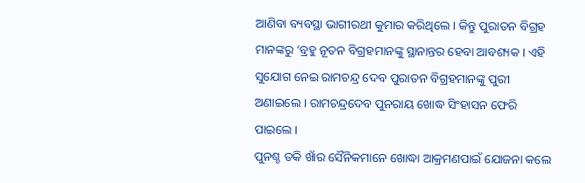ଆଣିବା ବ୍ୟବସ୍ଥା ଭାଗୀରଥୀ କୁମାର କରିଥିଲେ । କିନ୍ତୁ ପୁରାତନ ବିଗ୍ରହ ମାନଙ୍କରୁ ‘ବ୍ରହୁ ନୂତନ ବିଗ୍ରହମାନଙ୍କୁ ସ୍ଥାନାନ୍ତର ହେବା ଆବଶ୍ୟକ । ଏହି ସୁଯୋଗ ନେଇ ରାମଚନ୍ଦ୍ର ଦେବ ପୁରାତନ ବିଗ୍ରହମାନଙ୍କୁ ପୁରୀ ଅଣାଇଲେ । ରାମଚନ୍ଦ୍ରଦେବ ପୁନରାୟ ଖୋଦ୍ଧ ସିଂହାସନ ଫେରି ପାଇଲେ ।
ପୁନଶ୍ଚ ତକି ଖାଁର ସୈନିକମାନେ ଖୋଦ୍ଧା ଆକ୍ରମଣପାଇଁ ଯୋଜନା କଲେ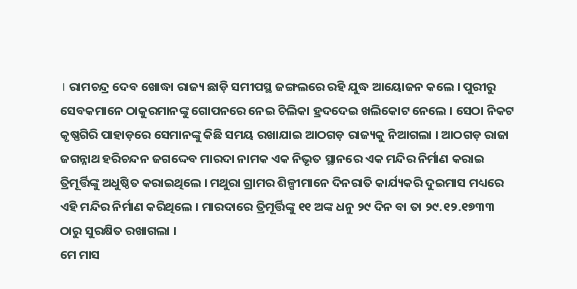। ରାମଚନ୍ଦ୍ର ଦେବ ଖୋଦ୍ଧା ରାଜ୍ୟ ଛାଡ଼ି ସମୀପସ୍ଥ ଜଙ୍ଗଲରେ ରହି ଯୁଦ୍ଧ ଆୟୋଜନ କଲେ । ପୁରୀରୁ ସେବକମାନେ ଠାକୁରମାନଙ୍କୁ ଗୋପନରେ ନେଇ ଚିଲିକା ହ୍ରଦଦେଇ ଖଲିକୋଟ ନେଲେ । ସେଠା ନିକଟ କୃଷ୍ଣଗିରି ପାହାଡ଼ରେ ସେମାନଙ୍କୁ କିଛି ସମୟ ରଖାଯାଇ ଆଠଗଡ଼ ରାଜ୍ୟକୁ ନିଆଗଲା । ଆଠଗଡ଼ ରାଜା ଜଗନ୍ନାଥ ହରିଚନ୍ଦନ ଜଗଦ୍ଦେବ ମାରଦା ନାମକ ଏକ ନିଭୃତ ସ୍ଥାନରେ ଏକ ମନ୍ଦିର ନିର୍ମାଣ କରାଇ ତ୍ରିମୂର୍ତ୍ତିଙ୍କୁ ଅଧୁଷ୍ଠିତ କରାଇଥିଲେ । ମଥୁରା ଗ୍ରାମର ଶିଳ୍ପୀମାନେ ଦିନରାତି କାର୍ଯ୍ୟକରି ଦୁଇମାସ ମଧ୍ୟରେ ଏହି ମନ୍ଦିର ନିର୍ମାଣ କରିଥିଲେ । ମାରଦାରେ ତ୍ରିମୂର୍ତ୍ତିଙ୍କୁ ୧୧ ଅଙ୍କ ଧନୁ ୨୯ ଦିନ ବା ତା ୨୯.୧୨.୧୭୩୩ ଠାରୁ ସୁରକ୍ଷିତ ରଖାଗଲା ।
ମେ ମାସ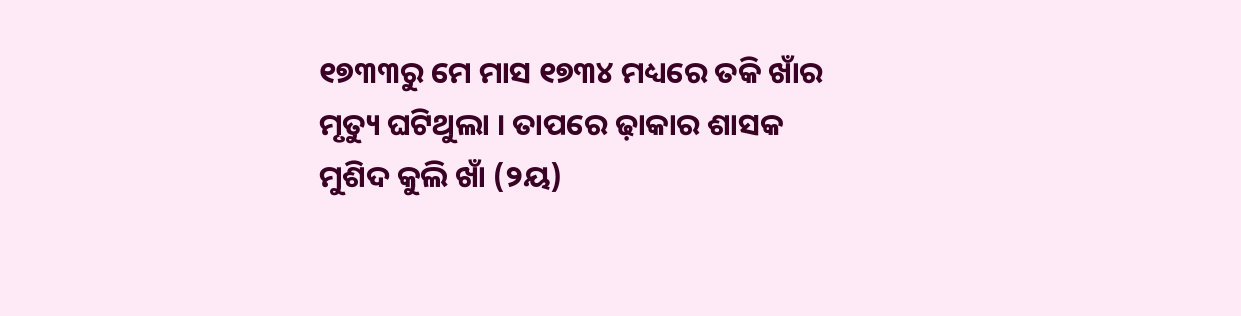୧୭୩୩ରୁ ମେ ମାସ ୧୭୩୪ ମଧ୍ୟରେ ତକି ଖାଁର ମୃତ୍ୟୁ ଘଟିଥୁଲା । ତାପରେ ଢ଼ାକାର ଶାସକ ମୁଶିଦ କୁଲି ଖାଁ (୨ୟ)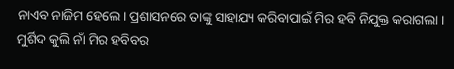ନାଏବ ନାଜିମ ହେଲେ। ପ୍ରଶାସନରେ ତାଙ୍କୁ ସାହାଯ୍ୟ କରିବାପାଇଁ ମିର ହବି ନିଯୁକ୍ତ କରାଗଲା । ମୁର୍ଶିଦ କୁଲି ନାଁ ମିର ହବିବର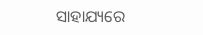ସାହାଯ୍ୟରେ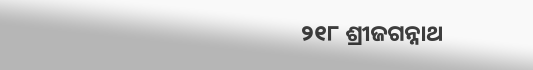୨୧୮ ଶ୍ରୀଜଗନ୍ନାଥ